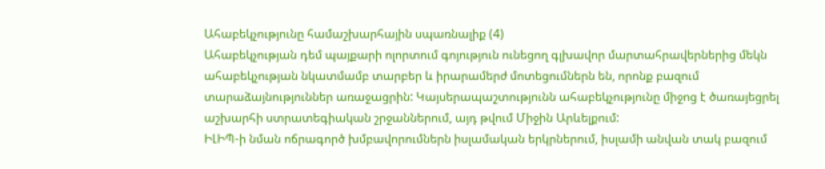Ահաբեկչությունը համաշխարհային սպառնալիք (4)
Ահաբեկչության դեմ պայքարի ոլորտում գոյություն ունեցող գլխավոր մարտահրավերներից մեկն ահաբեկչության նկատմամբ տարբեր և իրարամերժ մոտեցումներն են, որոնք բազում տարաձայնություններ առաջացրին: Կայսերապաշտությունն ահաբեկչությունը միջոց է ծառայեցրել աշխարհի ստրատեգիական շրջաններում, այդ թվում Միջին Արևելքում:
ԻԼԻՊ-ի նման ոճրագործ խմբավորումներն իսլամական երկրներում, իսլամի անվան տակ բազում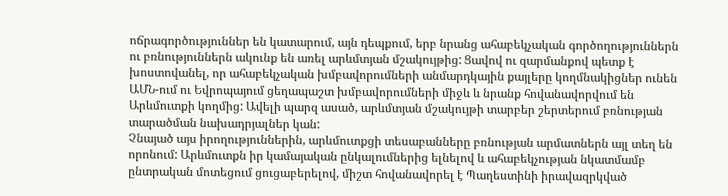ոճրագործություններ են կատարում, այն դեպքում, երբ նրանց ահաբեկչական գործողություններն ու բռնություններն ակունք են առել արևմտյան մշակույթից: Ցավով ու զարմանքով պետք է խոստովանել, որ ահաբեկչական խմբավորումների անմարդկային քայլերը կողմնակիցներ ունեն ԱՄՆ-ում ու Եվրոպայում ցեղապաշտ խմբավորումների միջև և նրանք հովանավորվում են Արևմուտքի կողմից: Ավելի պարզ ասած, արևմտյան մշակույթի տարբեր շերտերում բռնության տարածման նախադրյալներ կան:
Չնայած այս իրողություններին, արևմուտքցի տեսաբանները բռնության արմատներն այլ տեղ են որոնում: Արևմուտքն իր կամայական ընկալումներից ելնելով և ահաբեկչության նկատմամբ ընտրական մոտեցում ցուցաբերելով, միշտ հովանավորել է Պաղեստինի իրավազրկված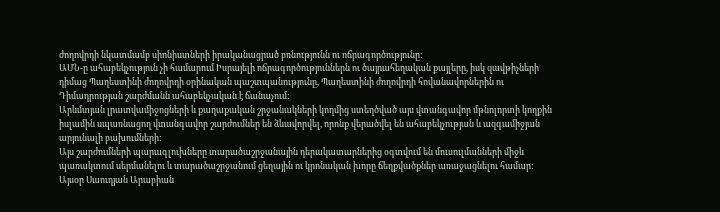ժողովրդի նկատմամբ սիոնիստների իրականացրած բռնությունն ու ոճրագործությունը:
ԱՄՆ-ը ահաբեկչություն չի համարում Իսրայելի ոճրագործություններն ու ծայրահեղական քայլերը, իսկ զավթիչների դիմաց Պաղեստինի ժողովրդի օրինական պաշտպանությունը, Պաղեստինի ժողովրդի հովանավորներին ու Դիմադրության շարժմանն ահաբեկչական է ճանաչում:
Արևմտյան լրատվամիջոցների և քաղաքական շրջանակների կողմից ստեղծված այս վտանգավոր մթնոլորտի կողքին իսլամին սպառնացող վտանգավոր շարժումներ են ձևավորվել, որոնք վերածվել են ահաբեկչության և ազգամիջյան արյունալի բախումների:
Այս շարժումների պարագլուխները տարածաշրջանային դերակատարներից օգտվում են մուսուլմանների միջև պառակտում սերմանելու և տարածաշրջանում ցեղային ու կրոնական խորը ճեղքվածքներ առաջացնելու համար: Այսօր Սաուդյան Արաբիան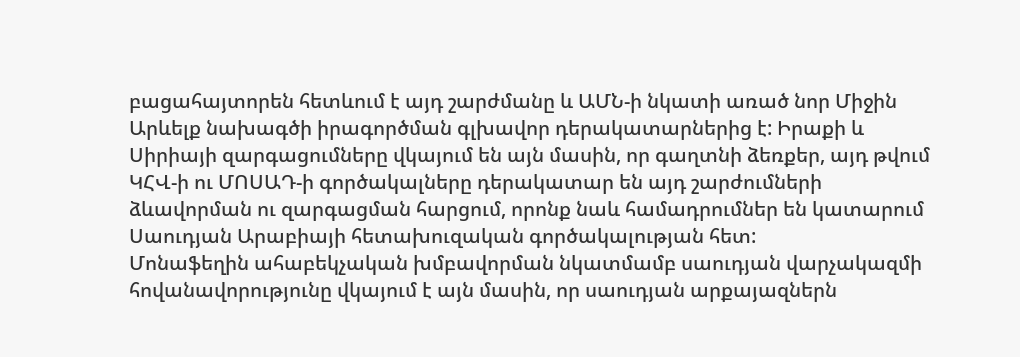բացահայտորեն հետևում է այդ շարժմանը և ԱՄՆ-ի նկատի առած նոր Միջին Արևելք նախագծի իրագործման գլխավոր դերակատարներից է: Իրաքի և Սիրիայի զարգացումները վկայում են այն մասին, որ գաղտնի ձեռքեր, այդ թվում ԿՀՎ-ի ու ՄՈՍԱԴ-ի գործակալները դերակատար են այդ շարժումների ձևավորման ու զարգացման հարցում, որոնք նաև համադրումներ են կատարում Սաուդյան Արաբիայի հետախուզական գործակալության հետ:
Մոնաֆեղին ահաբեկչական խմբավորման նկատմամբ սաուդյան վարչակազմի հովանավորությունը վկայում է այն մասին, որ սաուդյան արքայազներն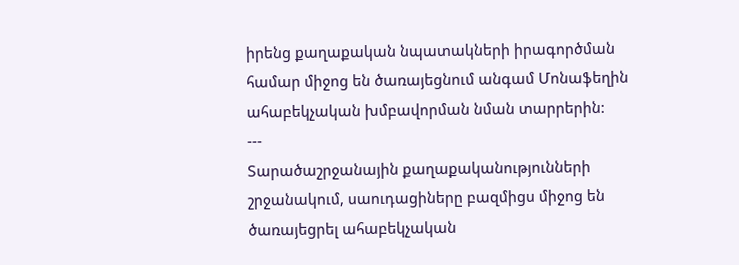իրենց քաղաքական նպատակների իրագործման համար միջոց են ծառայեցնում անգամ Մոնաֆեղին ահաբեկչական խմբավորման նման տարրերին:
---
Տարածաշրջանային քաղաքականությունների շրջանակում, սաուդացիները բազմիցս միջոց են ծառայեցրել ահաբեկչական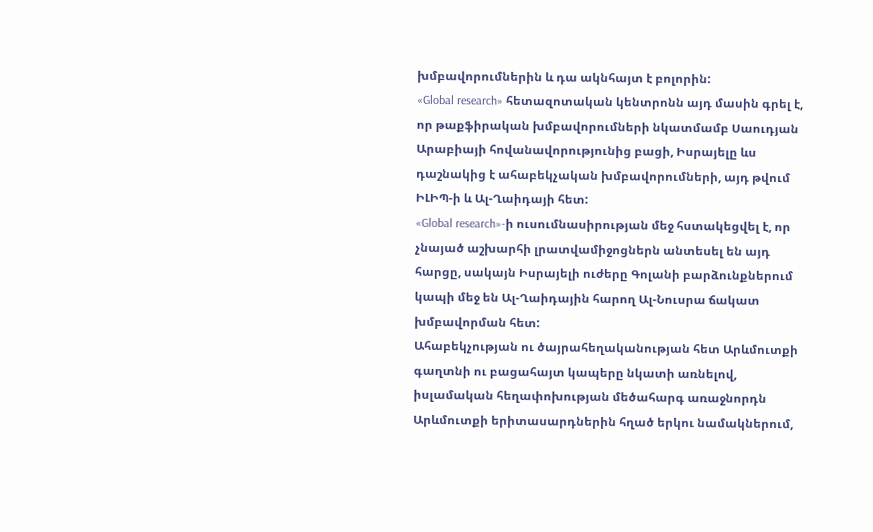խմբավորումներին և դա ակնհայտ է բոլորին:
«Global research» հետազոտական կենտրոնն այդ մասին գրել է, որ թաքֆիրական խմբավորումների նկատմամբ Սաուդյան Արաբիայի հովանավորությունից բացի, Իսրայելը ևս դաշնակից է ահաբեկչական խմբավորումների, այդ թվում ԻԼԻՊ-ի և Ալ-Ղաիդայի հետ:
«Global research»-ի ուսումնասիրության մեջ հստակեցվել է, որ չնայած աշխարհի լրատվամիջոցներն անտեսել են այդ հարցը, սակայն Իսրայելի ուժերը Գոլանի բարձունքներում կապի մեջ են Ալ-Ղաիդային հարող Ալ-Նուսրա ճակատ խմբավորման հետ:
Ահաբեկչության ու ծայրահեղականության հետ Արևմուտքի գաղտնի ու բացահայտ կապերը նկատի առնելով, իսլամական հեղափոխության մեծահարգ առաջնորդն Արևմուտքի երիտասարդներին հղած երկու նամակներում,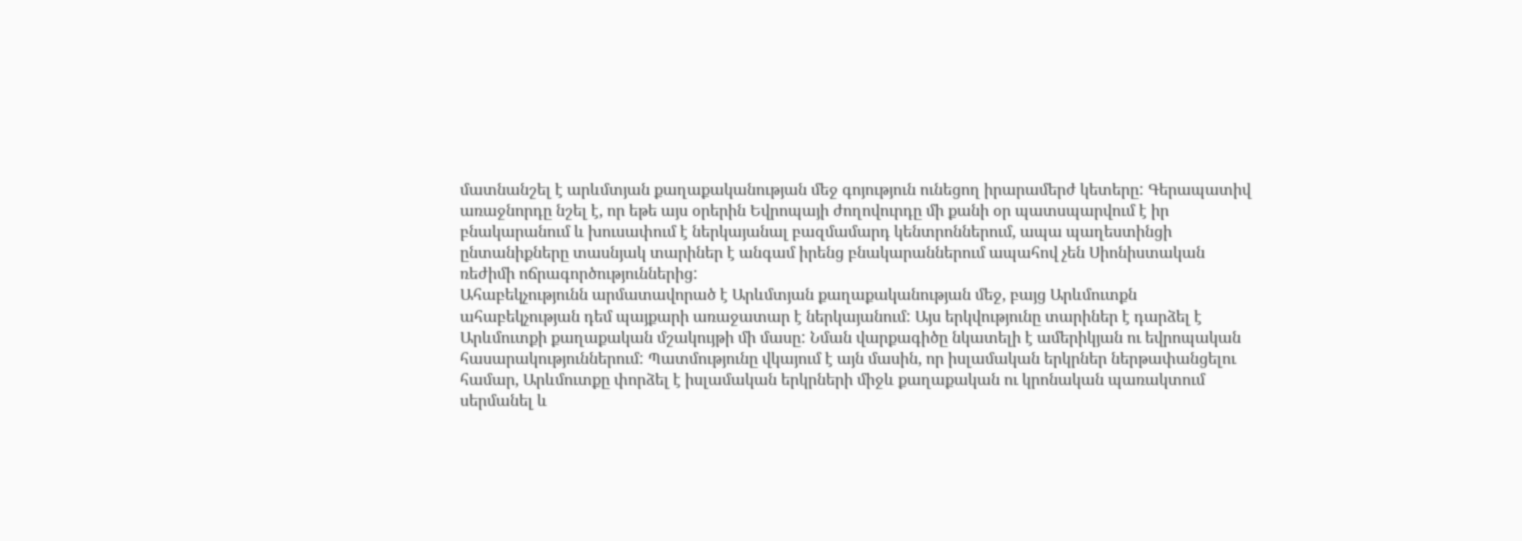մատնանշել է արևմտյան քաղաքականության մեջ գոյություն ունեցող իրարամերժ կետերը: Գերապատիվ առաջնորդը նշել է, որ եթե այս օրերին Եվրոպայի ժողովուրդը մի քանի օր պատսպարվում է իր բնակարանում և խուսափում է ներկայանալ բազմամարդ կենտրոններում, ապա պաղեստինցի ընտանիքները տասնյակ տարիներ է անգամ իրենց բնակարաններում ապահով չեն Սիոնիստական ռեժիմի ոճրագործություններից:
Ահաբեկչությունն արմատավորած է Արևմտյան քաղաքականության մեջ, բայց Արևմուտքն ահաբեկչության դեմ պայքարի առաջատար է ներկայանում: Այս երկվությունը տարիներ է դարձել է Արևմուտքի քաղաքական մշակույթի մի մասը: Նման վարքագիծը նկատելի է ամերիկյան ու եվրոպական հասարակություններում: Պատմությունը վկայում է այն մասին, որ իսլամական երկրներ ներթափանցելու համար, Արևմուտքը փորձել է իսլամական երկրների միջև քաղաքական ու կրոնական պառակտում սերմանել և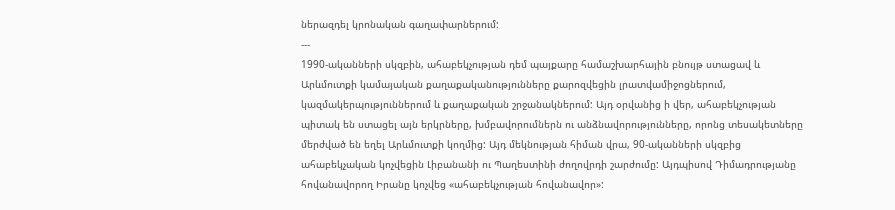ներազդել կրոնական գաղափարներում:
---
1990-ականների սկզբին, ահաբեկչության դեմ պայքարը համաշխարհային բնույթ ստացավ և Արևմուտքի կամայական քաղաքականությունները քարոզվեցին լրատվամիջոցներում, կազմակերպություններում և քաղաքական շրջանակներում: Այդ օրվանից ի վեր, ահաբեկչության պիտակ են ստացել այն երկրները, խմբավորումներն ու անձնավորությունները, որոնց տեսակետները մերժված են եղել Արևմուտքի կողմից: Այդ մեկնության հիման վրա, 90-ականների սկզբից ահաբեկչական կոչվեցին Լիբանանի ու Պաղեստինի ժողովրդի շարժումը: Այդպիսով Դիմադրությանը հովանավորող Իրանը կոչվեց «ահաբեկչության հովանավոր»: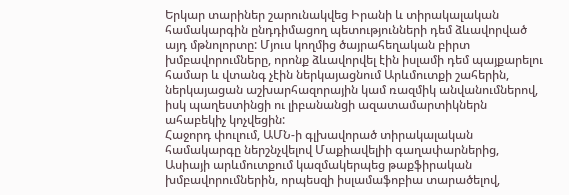Երկար տարիներ շարունակվեց Իրանի և տիրակալական համակարգին ընդդիմացող պետությունների դեմ ձևավորված այդ մթնոլորտը: Մյուս կողմից ծայրահեղական բիրտ խմբավորումները, որոնք ձևավորվել էին իսլամի դեմ պայքարելու համար և վտանգ չէին ներկայացնում Արևմուտքի շահերին, ներկայացան աշխարհազորային կամ ռազմիկ անվանումներով, իսկ պաղեստինցի ու լիբանանցի ազատամարտիկներն ահաբեկիչ կոչվեցին:
Հաջորդ փուլում, ԱՄՆ-ի գլխավորած տիրակալական համակարգը ներշնչվելով Մաքիավելիի գաղափարներից, Ասիայի արևմուտքում կազմակերպեց թաքֆիրական խմբավորումներին, որպեսզի իսլամաֆոբիա տարածելով,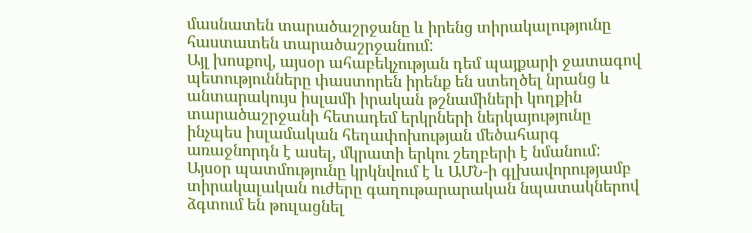մասնատեն տարածաշրջանը և իրենց տիրակալությունը հաստատեն տարածաշրջանում:
Այլ խոսքով, այսօր ահաբեկչության դեմ պայքարի ջատագով պետությունները փաստորեն իրենք են ստեղծել նրանց և անտարակույս իսլամի իրական թշնամիների կողքին տարածաշրջանի հետադեմ երկրների ներկայությունը ինչպես իսլամական հեղափոխության մեծահարգ առաջնորդն է ասել, մկրատի երկու շեղբերի է նմանում:
Այսօր պատմությունը կրկնվում է և ԱՄՆ-ի գլխավորությամբ տիրակալական ուժերը գաղութարարական նպատակներով ձգտում են թուլացնել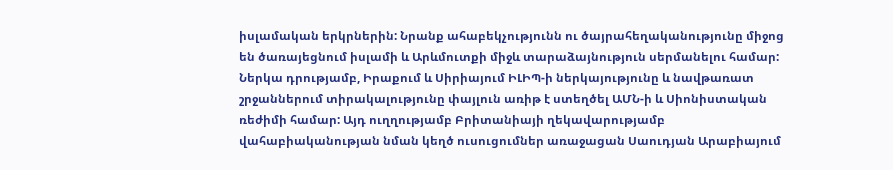իսլամական երկրներին: Նրանք ահաբեկչությունն ու ծայրահեղականությունը միջոց են ծառայեցնում իսլամի և Արևմուտքի միջև տարաձայնություն սերմանելու համար:
Ներկա դրությամբ, Իրաքում և Սիրիայում ԻԼԻՊ-ի ներկայությունը և նավթառատ շրջաններում տիրակալությունը փայլուն առիթ է ստեղծել ԱՄՆ-ի և Սիոնիստական ռեժիմի համար: Այդ ուղղությամբ Բրիտանիայի ղեկավարությամբ վահաբիականության նման կեղծ ուսուցումներ առաջացան Սաուդյան Արաբիայում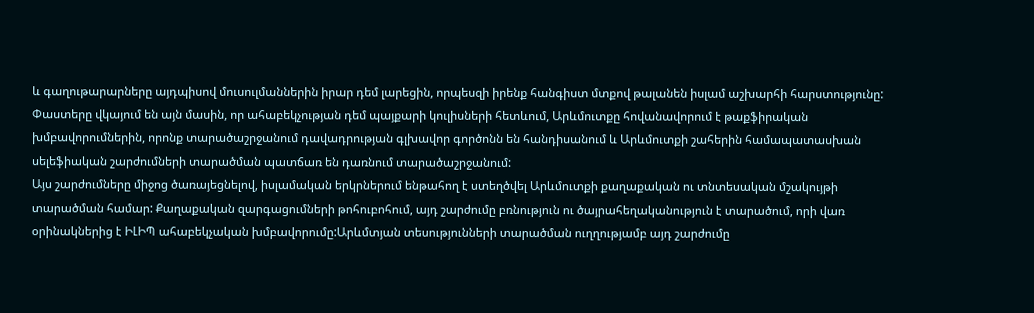և գաղութարարները այդպիսով մուսուլմաններին իրար դեմ լարեցին, որպեսզի իրենք հանգիստ մտքով թալանեն իսլամ աշխարհի հարստությունը:
Փաստերը վկայում են այն մասին, որ ահաբեկչության դեմ պայքարի կուլիսների հետևում, Արևմուտքը հովանավորում է թաքֆիրական խմբավորումներին, որոնք տարածաշրջանում դավադրության գլխավոր գործոնն են հանդիսանում և Արևմուտքի շահերին համապատասխան սելեֆիական շարժումների տարածման պատճառ են դառնում տարածաշրջանում:
Այս շարժումները միջոց ծառայեցնելով, իսլամական երկրներում ենթահող է ստեղծվել Արևմուտքի քաղաքական ու տնտեսական մշակույթի տարածման համար: Քաղաքական զարգացումների թոհուբոհում, այդ շարժումը բռնություն ու ծայրահեղականություն է տարածում, որի վառ օրինակներից է ԻԼԻՊ ահաբեկչական խմբավորումը:Արևմտյան տեսությունների տարածման ուղղությամբ այդ շարժումը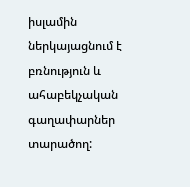իսլամին ներկայացնում է բռնություն և ահաբեկչական գաղափարներ տարածող: